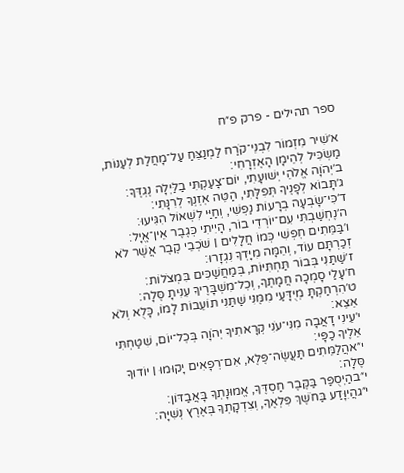ספר תהילים - פרק פ״ח

א׳שִׁיר מִזְמוֹר לִבְנֵי־קֹרַח לַמְנַצֵּחַ עַל־מָחֲלַת לְעַנּוֹת, מַשְׂכִּיל לְהֵימָן הָאֶזְרָחִי׃
ב׳יְהֹוָה אֱלֹהֵי יְשׁוּעָתִי, יוֹם־צָעַקְתִּי בַלַּיְלָה נֶגְדֶּךָ׃
ג׳תָּבוֹא לְפָנֶיךָ תְּפִלָּתִי, הַטֵּה אׇזְנְךָ לְרִנָּתִי׃
ד׳כִּי־שָׂבְעָה בְרָעוֹת נַפְשִׁי, וְחַיַּי לִשְׁאוֹל הִגִּיעוּ׃
ה׳נֶחְשַׁבְתִּי עִם־יוֹרְדֵי בוֹר, הָיִיתִי כְּגֶבֶר אֵין־אֱיָל׃
ו׳בַּמֵּתִים חׇפְשִׁי כְּמוֹ חֲלָלִים ׀ שֹׁכְבֵי קֶבֶר אֲשֶׁר לֹא זְכַרְתָּם עוֹד, וְהֵמָּה מִיָּדְךָ נִגְזָרוּ׃
ז׳שַׁתַּנִי בְּבוֹר תַּחְתִּיּוֹת, בְּמַחֲשַׁכִּים בִּמְצֹלוֹת׃
ח׳עָלַי סָמְכָה חֲמָתֶךָ, וְכׇל־מִשְׁבָּרֶיךָ עִנִּיתָ סֶּלָה׃
ט׳הִרְחַקְתָּ מְיֻדָּעַי מִמֶּנִּי שַׁתַּנִי תוֹעֵבוֹת לָמוֹ, כָּלֻא וְלֹא אֵצֵא׃
י׳עֵינִי דָאֲבָה מִנִּי־עֹנִי קְרָאתִיךָ יְהֹוָה בְּכׇל־יוֹם, שִׁטַּחְתִּי אֵלֶיךָ כַפָּי׃
י״אהֲלַמֵּתִים תַּעֲשֶׂה־פֶּלֶא, אִם־רְפָאִים יָקוּמוּ ׀ יוֹדוּךָ סֶּלָה׃
י״בהַיְסֻפַּר בַּקֶּבֶר חַסְדֶּךָ, אֱמוּנָתְךָ בָּאֲבַדּוֹן׃
י״גהֲיִוָּדַע בַּחֹשֶׁךְ פִּלְאֶךָ, וְצִדְקָתְךָ בְּאֶרֶץ נְשִׁיָּה׃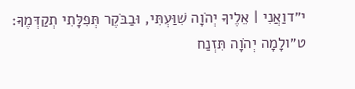י״דוַאֲנִי ׀ אֵלֶיךָ יְהֹוָה שִׁוַּעְתִּי, וּבַבֹּקֶר תְּפִלָּתִי תְקַדְּמֶךָּ׃
ט״ולָמָה יְהֹוָה תִּזְנַח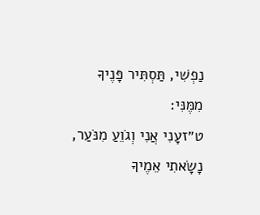נַפְשִׁי, תַּסְתִּיר פָּנֶיךָ מִמֶּנִּי׃
ט״זעָנִי אֲנִי וְגֹוֵעַ מִנֹּעַר, נָשָׂאתִי אֵמֶיךָ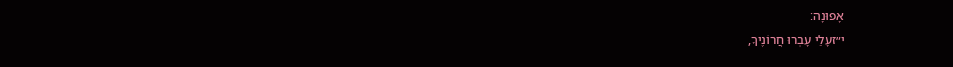אָפוּנָה׃
י״זעָלַי עָבְרוּ חֲרוֹנֶיךָ,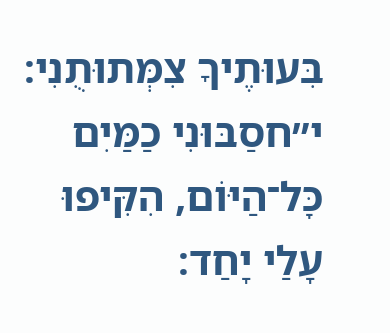בִּעוּתֶיךָ צִמְּתוּתֻנִי׃
י״חסַבּוּנִי כַמַּיִם כׇּל־הַיּוֹם, הִקִּיפוּ עָלַי יָחַד׃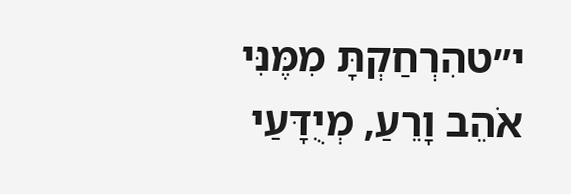י״טהִרְחַקְתָּ מִמֶּנִּי אֹהֵב וָרֵעַ, מְיֻדָּעַי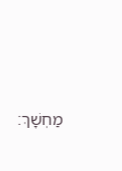מַחְשָׁךְ׃